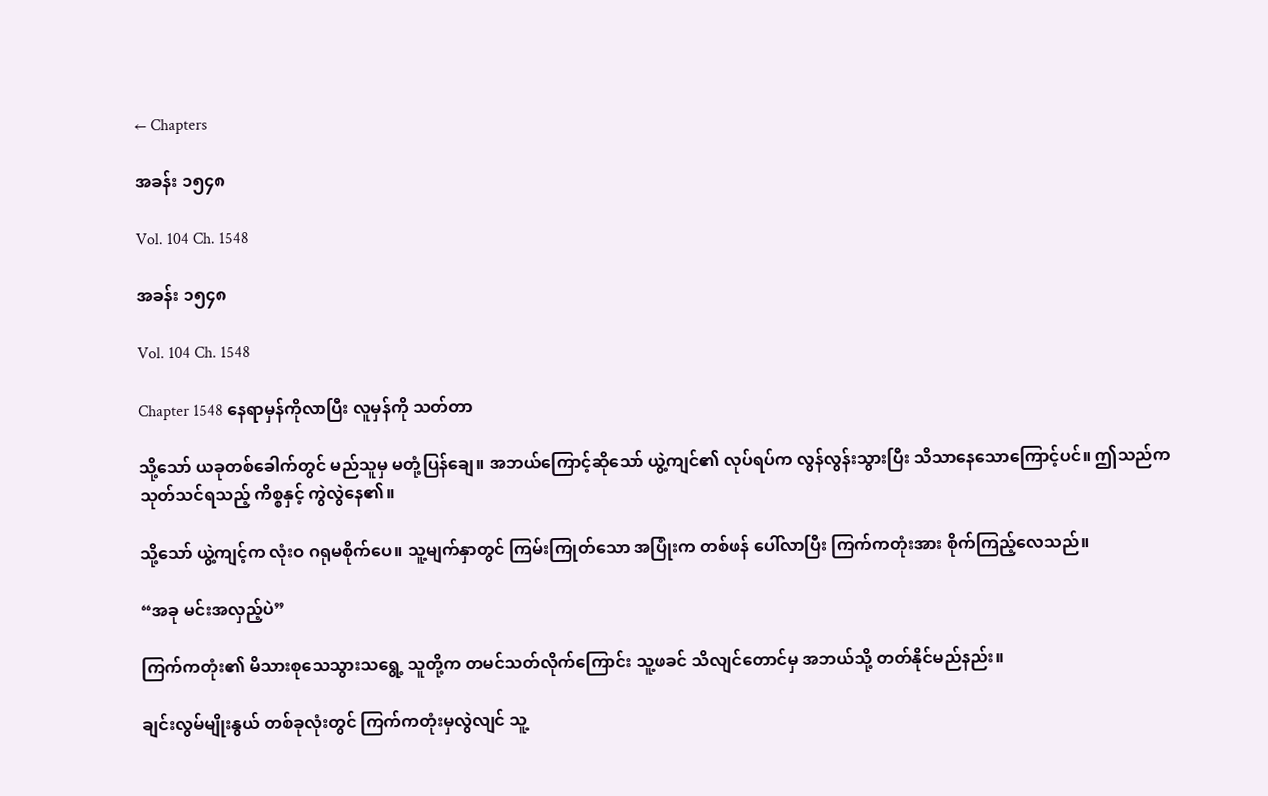← Chapters

အခန်း ၁၅၄၈

Vol. 104 Ch. 1548

အခန်း ၁၅၄၈

Vol. 104 Ch. 1548

Chapter 1548 နေရာမှန်ကိုလာပြီး လူမှန်ကို သတ်တာ

သို့သော် ယခုတစ်ခေါက်တွင် မည်သူမှ မတုံ့ပြန်ချေ။ အဘယ်ကြောင့်ဆိုသော် ယွဲ့ကျင်၏ လုပ်ရပ်က လွန်လွန်းသွားပြီး သိသာနေသောကြောင့်ပင်။ ဤသည်က သုတ်သင်ရသည့် ကိစ္စနှင့် ကွဲလွဲနေ၏။

သို့သော် ယွဲ့ကျင့်က လုံးဝ ဂရုမစိုက်ပေ။ သူ့မျက်နှာတွင် ကြမ်းကြုတ်သော အပြုံးက တစ်ဖန် ပေါ်လာပြီး ကြက်ကတုံးအား စိုက်ကြည့်လေသည်။

“အခု မင်းအလှည့်ပဲ”

ကြက်ကတုံး၏ မိသားစုသေသွားသရွေ့ သူတို့က တမင်သတ်လိုက်ကြောင်း သူ့ဖခင် သိလျင်တောင်မှ အဘယ်သို့ တတ်နိုင်မည်နည်း။

ချင်းလွမ်မျိုးနွယ် တစ်ခုလုံးတွင် ကြက်ကတုံးမှလွဲလျင် သူ့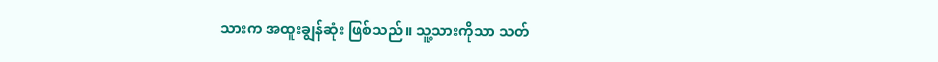သားက အထူးချွန်ဆုံး ဖြစ်သည်။ သူ့သားကိုသာ သတ်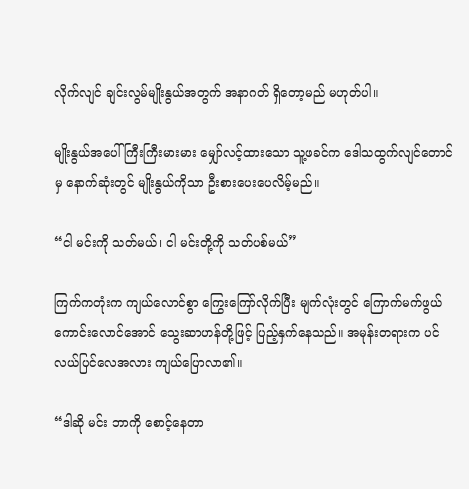လိုက်လျင် ချင်းလွမ်မျိုးနွယ်အတွက် အနာဂတ် ရှိတော့မည် မဟုတ်ပါ။

မျိုးနွယ်အပေါ် ကြီးကြီးမားမား မျှော်လင့်ထားသော သူ့ဖခင်က ဒေါသထွက်လျင်တောင်မှ နောက်ဆုံးတွင် မျိုးနွယ်ကိုသာ ဦးစားပေးပေလိမ့်မည်။

“ငါ မင်းကို သတ်မယ်၊ ငါ မင်းတို့ကို သတ်ပစ်မယ်”

ကြက်ကတုံးက ကျယ်လောင်စွာ ကြွေးကြော်လိုက်ပြီး မျက်လုံးတွင် ကြောက်မက်ဖွယ်ကောင်းလောင်အောင် သွေးဆာဟန်တို့ဖြင့် ပြည့်နှက်နေသည်။ အမုန်းတရားက ပင်လယ်ပြင်လေအလား ကျယ်ပြောလာ၏။

“ဒါဆို မင်း ဘာကို စောင့်နေတာ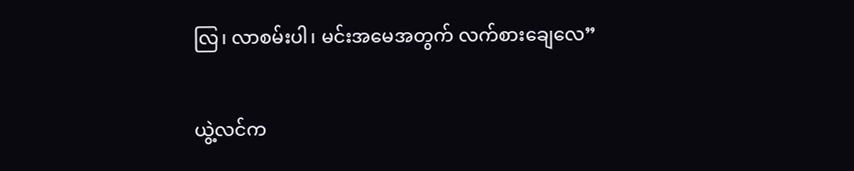လြ၊ လာစမ်းပါ၊ မင်းအမေအတွက် လက်စားချေလေ”

ယွဲ့လင်က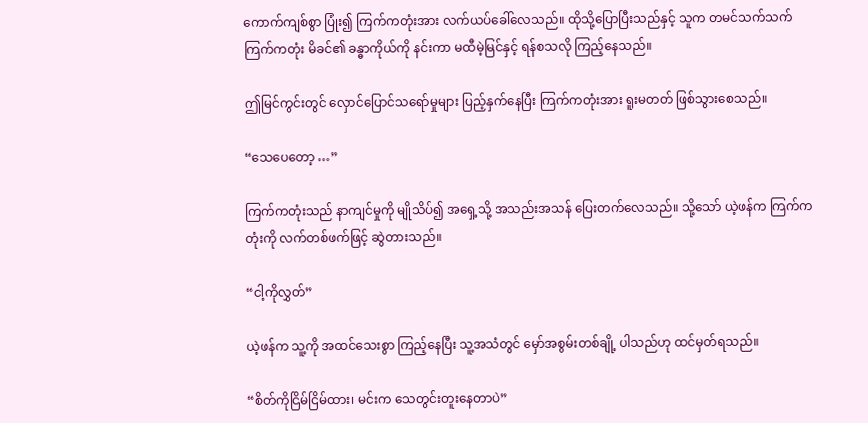ကောက်ကျစ်စွာ ပြုံး၍ ကြက်ကတုံးအား လက်ယပ်ခေါ်လေသည်။ ထိုသို့ပြောပြီးသည်နှင့် သူက တမင်သက်သက် ကြက်ကတုံး မိခင်၏ ခန္ဓာကိုယ်ကို နင်းကာ မထီမဲ့မြင်နှင့် ရန်စသလို ကြည့်နေသည်။

ဤမြင်ကွင်းတွင် လှောင်ပြောင်သရော်မှုများ ပြည့်နှက်နေပြီး ကြက်ကတုံးအား ရူးမတတ် ဖြစ်သွားစေသည်။

“သေပေတော့ …”

ကြက်ကတုံးသည် နာကျင်မှုကို မျိုသိပ်၍ အရှေ့သို့ အသည်းအသန် ပြေးတက်လေသည်။ သို့သော် ယဲ့ဖန်က ကြက်ကတုံးကို လက်တစ်ဖက်ဖြင့် ဆွဲတားသည်။

“ငါ့ကိုလွှတ်”

ယဲ့ဖန်က သူ့ကို အထင်သေးစွာ ကြည့်နေပြီး သူ့အသံတွင် မှော်အစွမ်းတစ်ချို့ ပါသည်ဟု ထင်မှတ်ရသည်။

“စိတ်ကိုငြိမ်ငြိမ်ထား၊ မင်းက သေတွင်းတူးနေတာပဲ”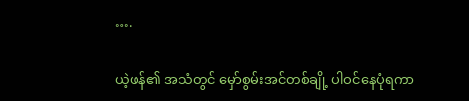….

ယဲ့ဖန်၏ အသံတွင် မှော်စွမ်းအင်တစ်ချို့ ပါဝင်နေပုံရကာ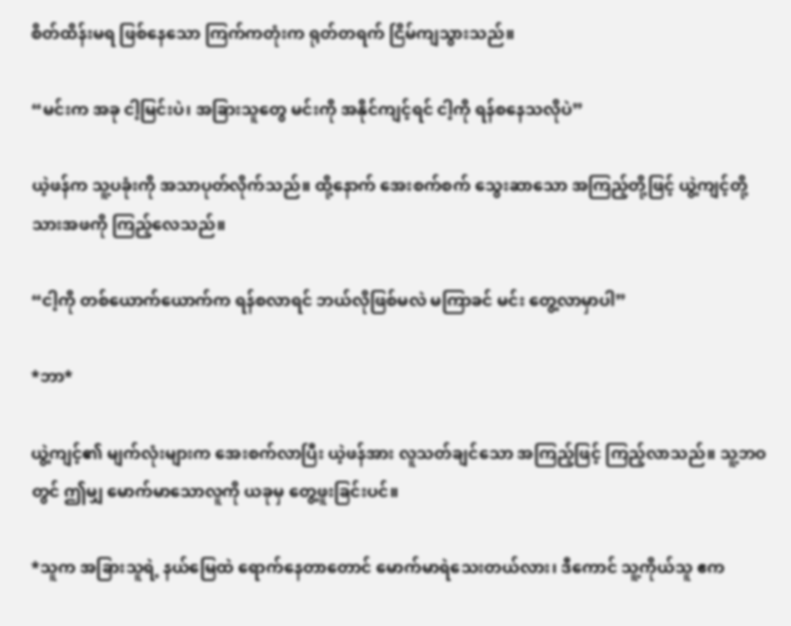စိတ်ထိန်းမရ ဖြစ်နေသော ကြက်ကတုံးက ရုတ်တရက် ငြိမ်ကျသွားသည်။

“မင်းက အခု ငါ့မြင်းပဲ၊ အခြားသူတွေ မင်းကို အနိုင်ကျင့်ရင် ငါ့ကို ရန်စနေသလိုပဲ”

ယဲ့ဖန်က သူ့ပခုံးကို အသာပုတ်လိုက်သည်။ ထို့နောက် အေးစက်စက် သွေးဆာသော အကြည့်တို့ဖြင့် ယွဲ့ကျင့်တို့ သားအဖကို ကြည့်လေသည်။

“ငါ့ကို တစ်ယောက်ယောက်က ရန်စလာရင် ဘယ်လိုဖြစ်မလဲ မကြာခင် မင်း တွေ့လာမှာပါ”

*ဘာ*

ယွဲ့ကျင့်၏ မျက်လုံးများက အေးစက်လာပြီး ယဲ့ဖန်အား လူသတ်ချင်သော အကြည့်ဖြင့် ကြည့်လာသည်။ သူ့ဘဝတွင် ဤမျှ မောက်မာသောလူကို ယခုမှ တွေ့ဖူးခြင်းပင်။

*သူက အခြားသူရဲ့ နယ်မြေထဲ ရောက်နေတာတောင် မောက်မာရဲသေးတယ်လား၊ ဒီကောင် သူ့ကိုယ်သူ ဧက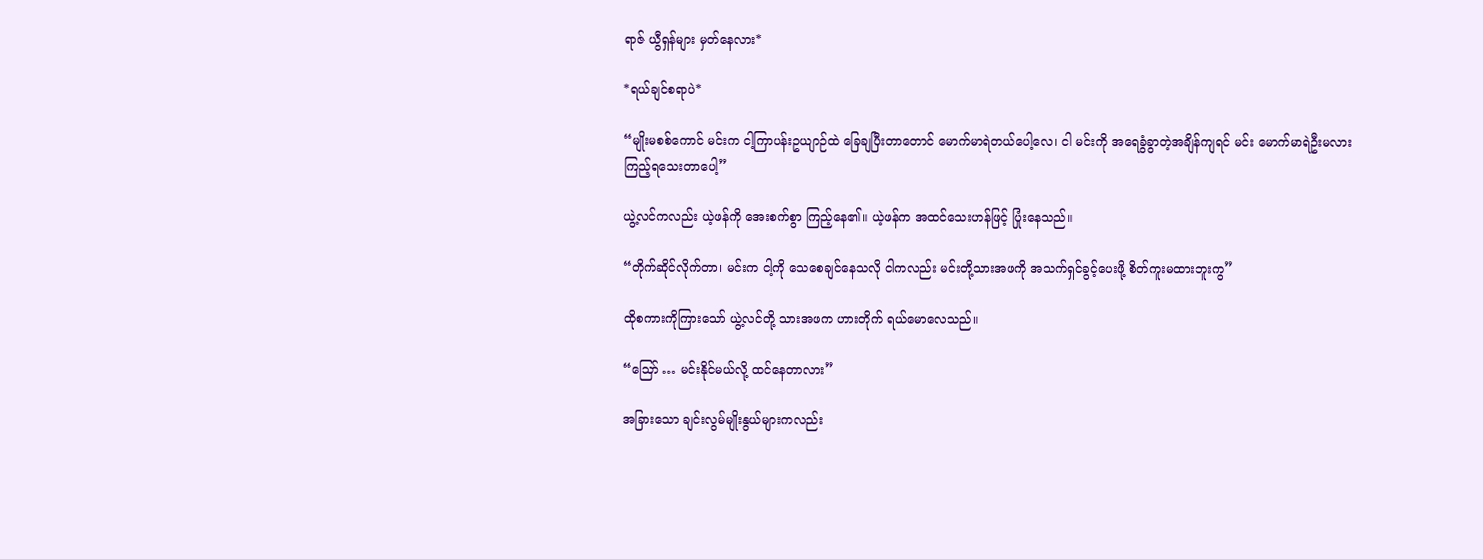ရာဇ် ယွီရှန်များ မှတ်နေလား*

*ရယ်ချင်စရာပဲ*

“မျိုးမစစ်ကောင် မင်းက ငါ့ကြာပန်းဥယျာဉ်ထဲ ခြေချပြီးတာတောင် မောက်မာရဲတယ်ပေါ့လေ၊ ငါ မင်းကို အရေခွံခွာတဲ့အချိန်ကျရင် မင်း မောက်မာရဲဦးမလား ကြည့်ရသေးတာပေါ့”

ယွဲ့လင်ကလည်း ယဲ့ဖန်ကို အေးစက်စွာ ကြည့်နေ၏။ ယဲ့ဖန်က အထင်သေးဟန်ဖြင့် ပြုံးနေသည်။

“တိုက်ဆိုင်လိုက်တာ၊ မင်းက ငါ့ကို သေစေချင်နေသလို ငါကလည်း မင်းတို့သားအဖကို အသက်ရှင်ခွင့်ပေးဖို့ စိတ်ကူးမထားဘူးကွ”

ထိုစကားကိုကြားသော် ယွဲ့လင်တို့ သားအဖက ဟားတိုက် ရယ်မောလေသည်။

“ဪ … မင်းနိုင်မယ်လို့ ထင်နေတာလား”

အခြားသော ချင်းလွမ်မျိုးနွယ်များကလည်း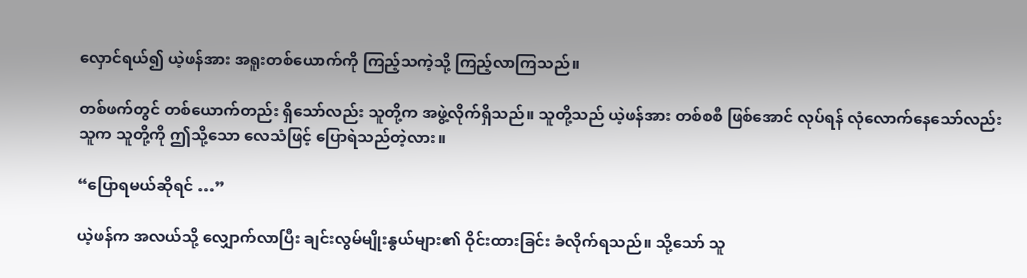လှောင်ရယ်၍ ယဲ့ဖန်အား အရူးတစ်ယောက်ကို ကြည့်သကဲ့သို့ ကြည့်လာကြသည်။

တစ်ဖက်တွင် တစ်ယောက်တည်း ရှိသော်လည်း သူတို့က အဖွဲ့လိုက်ရှိသည်။ သူတို့သည် ယဲ့ဖန်အား တစ်စစီ ဖြစ်အောင် လုပ်ရန် လုံလောက်နေသော်လည်း သူက သူတို့ကို ဤသို့သော လေသံဖြင့် ပြောရဲသည်တဲ့လား။

“ပြောရမယ်ဆိုရင် …”

ယဲ့ဖန်က အလယ်သို့ လျှောက်လာပြီး ချင်းလွမ်မျိုးနွယ်များ၏ ဝိုင်းထားခြင်း ခံလိုက်ရသည်။ သို့သော် သူ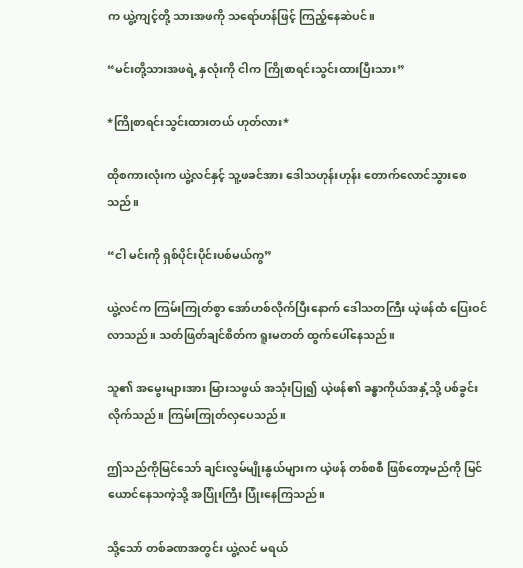က ယွဲ့ကျင့်တို့ သားအဖကို သရော်ဟန်ဖြင့် ကြည့်နေဆဲပင်။

“မင်းတို့သားအဖရဲ့ နှလုံးကို ငါက ကြိုစာရင်းသွင်းထားပြီးသား”

*ကြိုစာရင်းသွင်းထားတယ် ဟုတ်လား*

ထိုစကားလုံးက ယွဲ့လင်နှင့် သူ့ဖခင်အား ဒေါသဟုန်းဟုန်း တောက်လောင်သွားစေသည်။

“ငါ မင်းကို ရှစ်ပိုင်းပိုင်းပစ်မယ်ကွ”

ယွဲ့လင်က ကြမ်းကြုတ်စွာ အော်ဟစ်လိုက်ပြီးနောက် ဒေါသတကြီး ယဲ့ဖန်ထံ ပြေးဝင်လာသည်။ သတ်ဖြတ်ချင်စိတ်က ရူးမတတ် ထွက်ပေါ်နေသည်။

သူ၏ အမွေးများအား မြားသဖွယ် အသုံးပြု၍ ယဲ့ဖန်၏ ခန္ဓာကိုယ်အနှံ့သို့ ပစ်ခွင်းလိုက်သည်။ ကြမ်းကြုတ်လှပေသည်။

ဤသည်ကိုမြင်သော် ချင်းလွမ်မျိုးနွယ်များက ယဲ့ဖန် တစ်စစီ ဖြစ်တော့မည်ကို မြင်ယောင်နေသကဲ့သို့ အပြုံးကြီး ပြုံးနေကြသည်။

သို့သော် တစ်ခဏအတွင်း ယွဲ့လင် မရယ်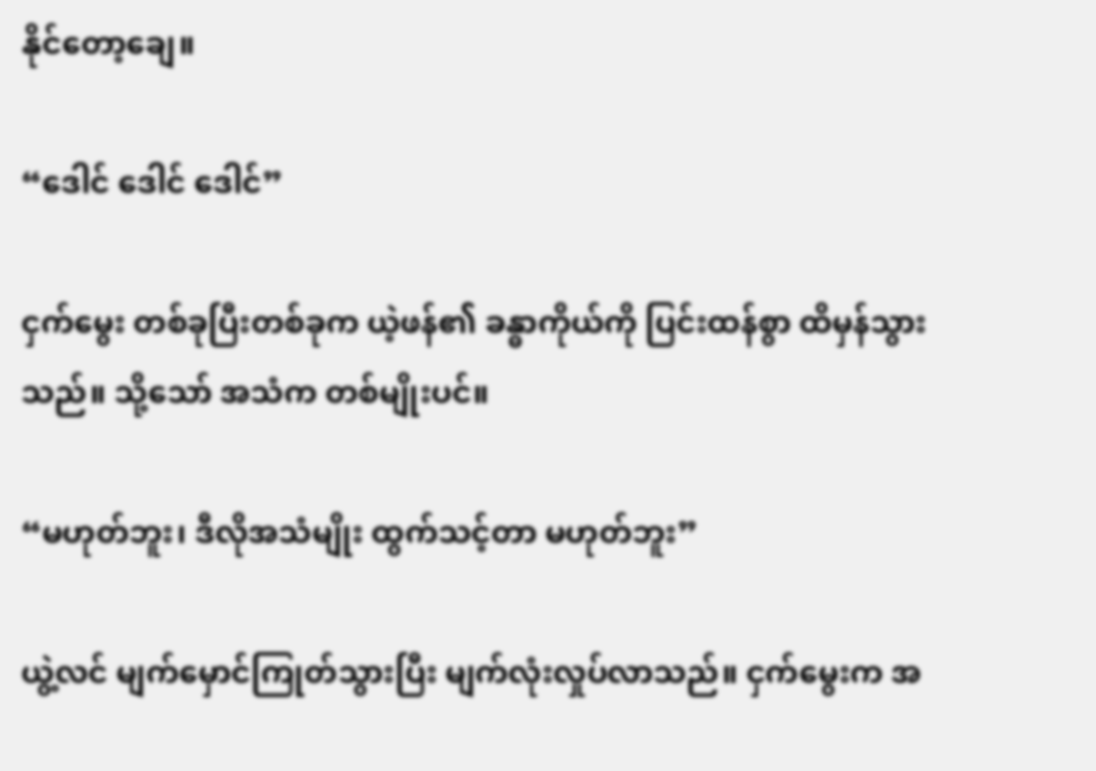နိုင်တော့ချေ။

“ဒေါင် ဒေါင် ဒေါင်”

ငှက်မွေး တစ်ခုပြီးတစ်ခုက ယဲ့ဖန်၏ ခန္ဓာကိုယ်ကို ပြင်းထန်စွာ ထိမှန်သွားသည်။ သို့သော် အသံက တစ်မျိုးပင်။

“မဟုတ်ဘူး၊ ဒီလိုအသံမျိုး ထွက်သင့်တာ မဟုတ်ဘူး”

ယွဲ့လင် မျက်မှောင်ကြုတ်သွားပြီး မျက်လုံးလှုပ်လာသည်။ ငှက်မွေးက အ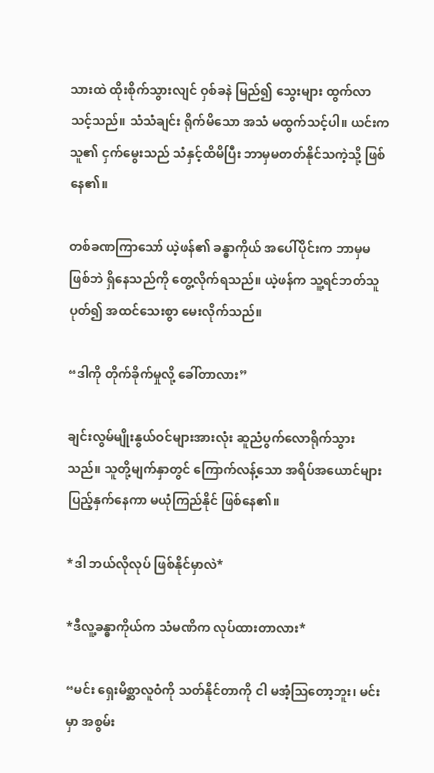သားထဲ ထိုးစိုက်သွားလျင် ဝှစ်ခနဲ မြည်၍ သွေးများ ထွက်လာသင့်သည်။ သံသံချင်း ရိုက်မိသော အသံ မထွက်သင့်ပါ။ ယင်းက သူ၏ ငှက်မွေးသည် သံနှင့်ထိမိပြီး ဘာမှမတတ်နိုင်သကဲ့သို့ ဖြစ်နေ၏။

တစ်ခဏကြာသော် ယဲ့ဖန်၏ ခန္ဓာကိုယ် အပေါ်ပိုင်းက ဘာမှမဖြစ်ဘဲ ရှိနေသည်ကို တွေ့လိုက်ရသည်။ ယဲ့ဖန်က သူ့ရင်ဘတ်သူ ပုတ်၍ အထင်သေးစွာ မေးလိုက်သည်။

“ဒါကို တိုက်ခိုက်မှုလို့ ခေါ်တာလား”

ချင်းလွမ်မျိုးနွယ်ဝင်များအားလုံး ဆူညံပွက်လောရိုက်သွားသည်။ သူတို့မျက်နှာတွင် ကြောက်လန့်သော အရိပ်အယောင်များ ပြည့်နှက်နေကာ မယုံကြည်နိုင် ဖြစ်နေ၏။

*ဒါ ဘယ်လိုလုပ် ဖြစ်နိုင်မှာလဲ*

*ဒီလူ့ခန္ဓာကိုယ်က သံမဏိက လုပ်ထားတာလား*

“မင်း ရှေးမိစ္ဆာလူဝံကို သတ်နိုင်တာကို ငါ မအံ့ဩတော့ဘူး၊ မင်းမှာ အစွမ်း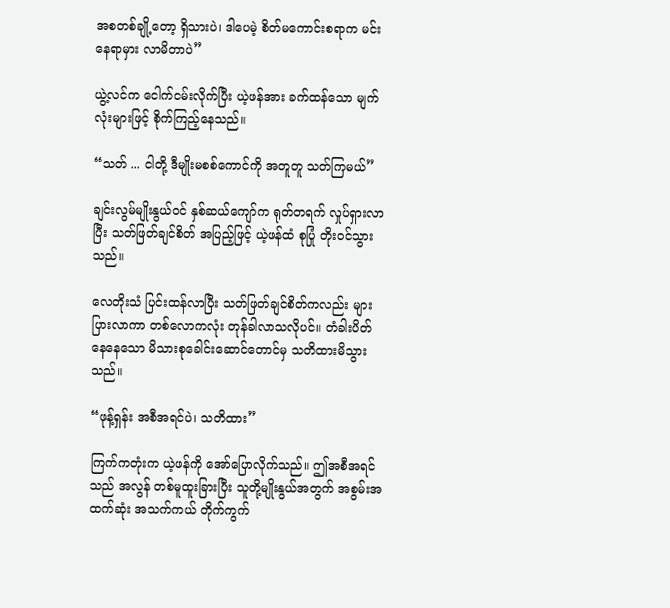အစတစ်ချို့တော့ ရှိသားပဲ၊ ဒါပေမဲ့ စိတ်မကောင်းစရာက မင်း နေရာမှား လာမိတာပဲ”

ယွဲ့လင်က ငေါက်ငမ်းလိုက်ပြီး ယဲ့ဖန်အား ခက်ထန်သော မျက်လုံးများဖြင့် စိုက်ကြည့်နေသည်။

“သတ် ... ငါတို့ ဒီမျိုးမစစ်ကောင်ကို အတူတူ သတ်ကြမယ်”

ချင်းလွမ်မျိုးနွယ်ဝင် နှစ်ဆယ်ကျော်က ရုတ်တရက် လှုပ်ရှားလာပြီး သတ်ဖြတ်ချင်စိတ် အပြည့်ဖြင့် ယဲ့ဖန်ထံ စုပြုံ တိုးဝင်သွားသည်။

လေတိုးသံ ပြင်းထန်လာပြီး သတ်ဖြတ်ချင်စိတ်ကလည်း များပြားလာကာ တစ်လောကလုံး တုန်ခါလာသလိုပင်။ တံခါးပိတ် နေနေသော မိသားစုခေါင်းဆောင်တောင်မှ သတိထားမိသွားသည်။

“ဖုန့်ရှန်း အစီအရင်ပဲ၊ သတိထား”

ကြက်ကတုံးက ယဲ့ဖန်ကို အော်ပြောလိုက်သည်။ ဤအစီအရင်သည် အလွန် တစ်မူထူးခြားပြီး သူတို့မျိုးနွယ်အတွက် အစွမ်းအထက်ဆုံး အသက်ကယ် တိုက်ကွက်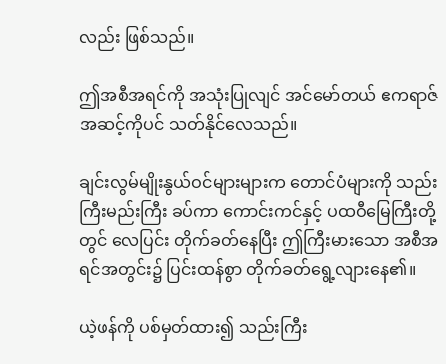လည်း ဖြစ်သည်။

ဤအစီအရင်ကို အသုံးပြုလျင် အင်မော်တယ် ဧကရာဇ်အဆင့်ကိုပင် သတ်နိုင်လေသည်။

ချင်းလွမ်မျိုးနွယ်ဝင်များများက တောင်ပံများကို သည်းကြီးမည်းကြီး ခပ်ကာ ကောင်းကင်နှင့် ပထဝီမြေကြီးတို့တွင် လေပြင်း တိုက်ခတ်နေပြီး ဤကြီးမားသော အစီအရင်အတွင်း၌ ပြင်းထန်စွာ တိုက်ခတ်ရွေ့လျားနေ၏။

ယဲ့ဖန်ကို ပစ်မှတ်ထား၍ သည်းကြီး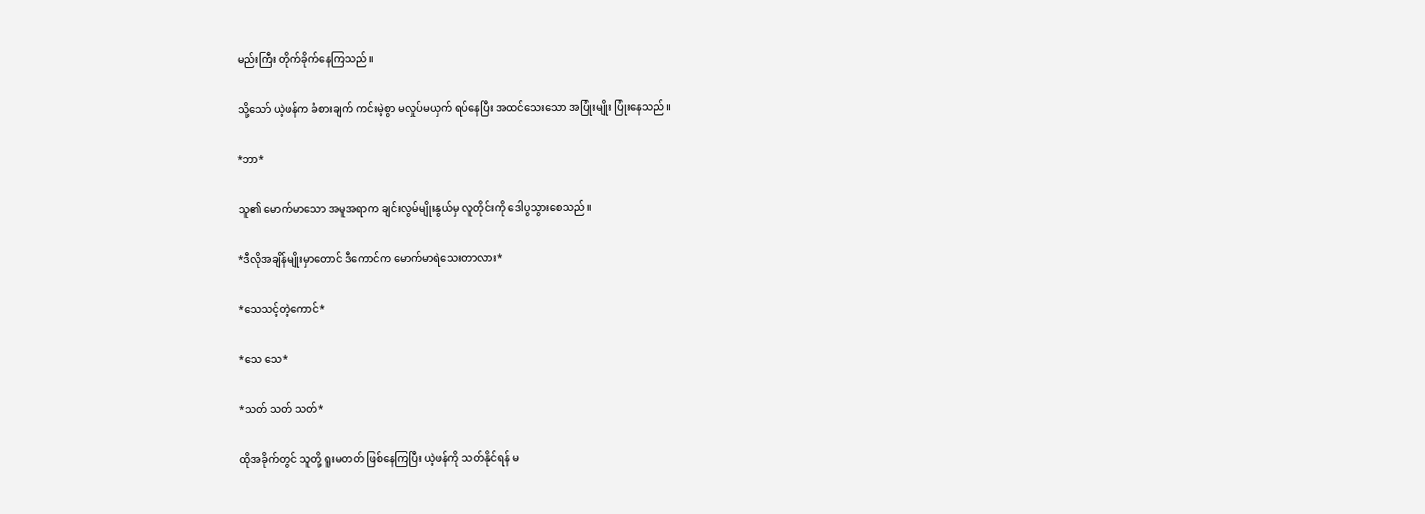မည်းကြီး တိုက်ခိုက်နေကြသည်။

သို့သော် ယဲ့ဖန်က ခံစားချက် ကင်းမဲ့စွာ မလှုပ်မယှက် ရပ်နေပြီး အထင်သေးသော အပြုံးမျိုး ပြုံးနေသည်။

*ဘာ*

သူ၏ မောက်မာသော အမူအရာက ချင်းလွမ်မျိုးနွယ်မှ လူတိုင်းကို ဒေါပွသွားစေသည်။

*ဒီလိုအချိန်မျိုးမှာတောင် ဒီကောင်က မောက်မာရဲသေးတာလား*

*သေသင့်တဲ့ကောင်*

*သေ သေ*

*သတ် သတ် သတ်*

ထိုအခိုက်တွင် သူတို့ ရူးမတတ် ဖြစ်နေကြပြီး ယဲ့ဖန်ကို သတ်နိုင်ရန် မ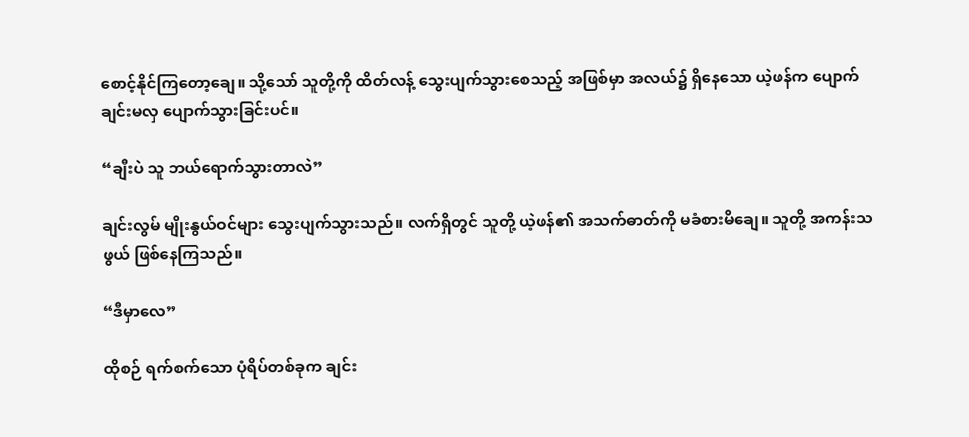စောင့်နိုင်ကြတော့ချေ။ သို့သော် သူတို့ကို ထိတ်လန့် သွေးပျက်သွားစေသည့် အဖြစ်မှာ အလယ်၌ ရှိနေသော ယဲ့ဖန်က ပျောက်ချင်းမလှ ပျောက်သွားခြင်းပင်။

“ချီးပဲ သူ ဘယ်ရောက်သွားတာလဲ”

ချင်းလွမ် မျိုးနွယ်ဝင်များ သွေးပျက်သွားသည်။ လက်ရှိတွင် သူတို့ ယဲ့ဖန်၏ အသက်ဓာတ်ကို မခံစားမိချေ။ သူတို့ အကန်းသဖွယ် ဖြစ်နေကြသည်။

“ဒီမှာလေ”

ထိုစဉ် ရက်စက်သော ပုံရိပ်တစ်ခုက ချင်း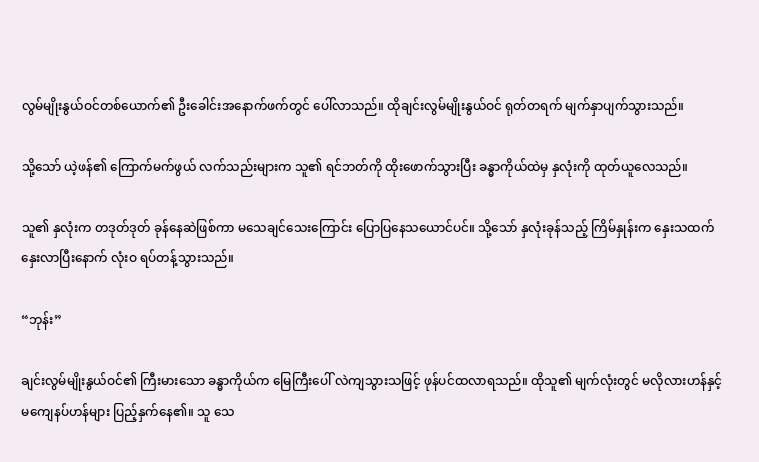လွမ်မျိုးနွယ်ဝင်တစ်ယောက်၏ ဦးခေါင်းအနောက်ဖက်တွင် ပေါ်လာသည်။ ထိုချင်းလွမ်မျိုးနွယ်ဝင် ရုတ်တရက် မျက်နှာပျက်သွားသည်။

သို့သော် ယဲ့ဖန်၏ ကြောက်မက်ဖွယ် လက်သည်းများက သူ၏ ရင်ဘတ်ကို ထိုးဖောက်သွားပြီး ခန္ဓာကိုယ်ထဲမှ နှလုံးကို ထုတ်ယူလေသည်။

သူ၏ နှလုံးက တဒုတ်ဒုတ် ခုန်နေဆဲဖြစ်ကာ မသေချင်သေးကြောင်း ပြောပြနေသယောင်ပင်။ သို့သော် နှလုံးခုန်သည့် ကြိမ်နှုန်းက နှေးသထက် နှေးလာပြီးနောက် လုံးဝ ရပ်တန့်သွားသည်။

“ဘုန်း”

ချင်းလွမ်မျိုးနွယ်ဝင်၏ ကြီးမားသော ခန္ဓာကိုယ်က မြေကြီးပေါ် လဲကျသွားသဖြင့် ဖုန်ပင်ထလာရသည်။ ထိုသူ၏ မျက်လုံးတွင် မလိုလားဟန်နှင့် မကျေနပ်ဟန်များ ပြည့်နှက်နေ၏။ သူ သေ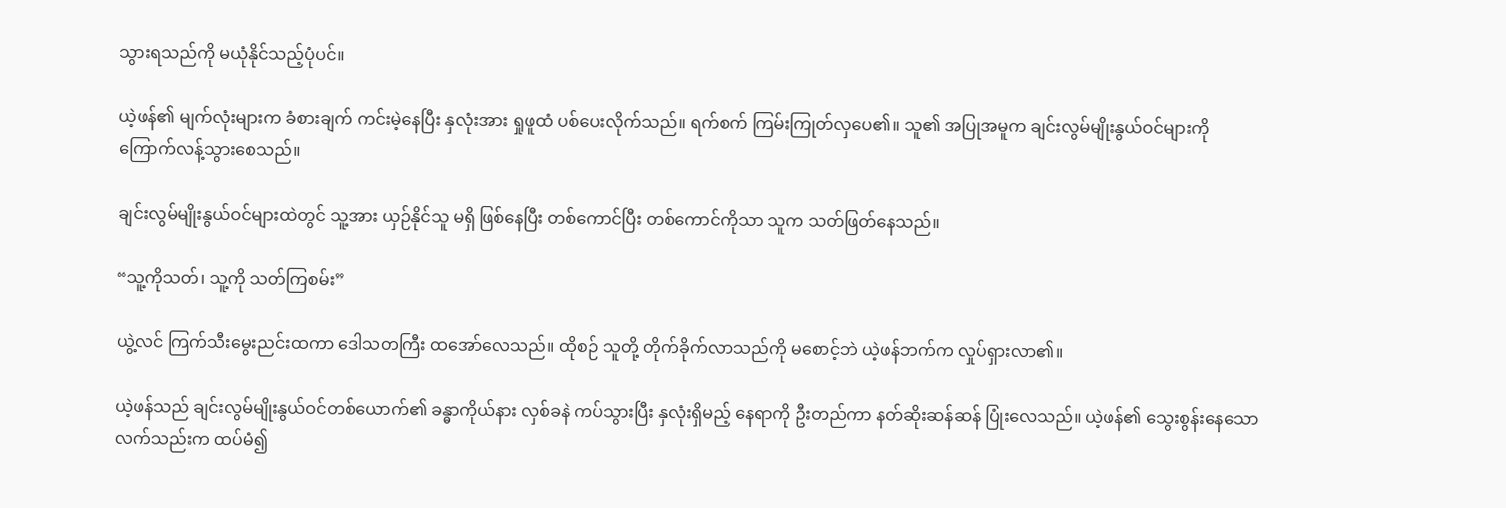သွားရသည်ကို မယုံနိုင်သည့်ပုံပင်။

ယဲ့ဖန်၏ မျက်လုံးများက ခံစားချက် ကင်းမဲ့နေပြီး နှလုံးအား ရှုဖူထံ ပစ်ပေးလိုက်သည်။ ရက်စက် ကြမ်းကြုတ်လှပေ၏။ သူ၏ အပြုအမူက ချင်းလွမ်မျိုးနွယ်ဝင်များကို ကြောက်လန့်သွားစေသည်။

ချင်းလွမ်မျိုးနွယ်ဝင်များထဲတွင် သူ့အား ယှဉ်နိုင်သူ မရှိ ဖြစ်နေပြီး တစ်ကောင်ပြီး တစ်ကောင်ကိုသာ သူက သတ်ဖြတ်နေသည်။

“သူ့ကိုသတ်၊ သူ့ကို သတ်ကြစမ်း”

ယွဲ့လင် ကြက်သီးမွေးညင်းထကာ ဒေါသတကြီး ထအော်လေသည်။ ထိုစဉ် သူတို့ တိုက်ခိုက်လာသည်ကို မစောင့်ဘဲ ယဲ့ဖန်ဘက်က လှုပ်ရှားလာ၏။

ယဲ့ဖန်သည် ချင်းလွမ်မျိုးနွယ်ဝင်တစ်ယောက်၏ ခန္ဓာကိုယ်နား လှစ်ခနဲ ကပ်သွားပြီး နှလုံးရှိမည့် နေရာကို ဦးတည်ကာ နတ်ဆိုးဆန်ဆန် ပြုံးလေသည်။ ယဲ့ဖန်၏ သွေးစွန်းနေသော လက်သည်းက ထပ်မံ၍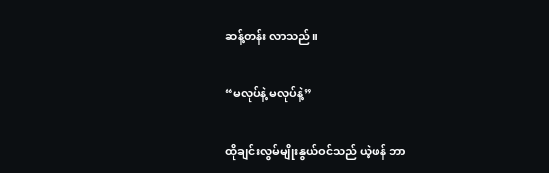ဆန့်တန်း လာသည်။

“မလုပ်နဲ့ မလုပ်နဲ့”

ထိုချင်းလွမ်မျိုးနွယ်ဝင်သည် ယဲ့ဖန် ဘာ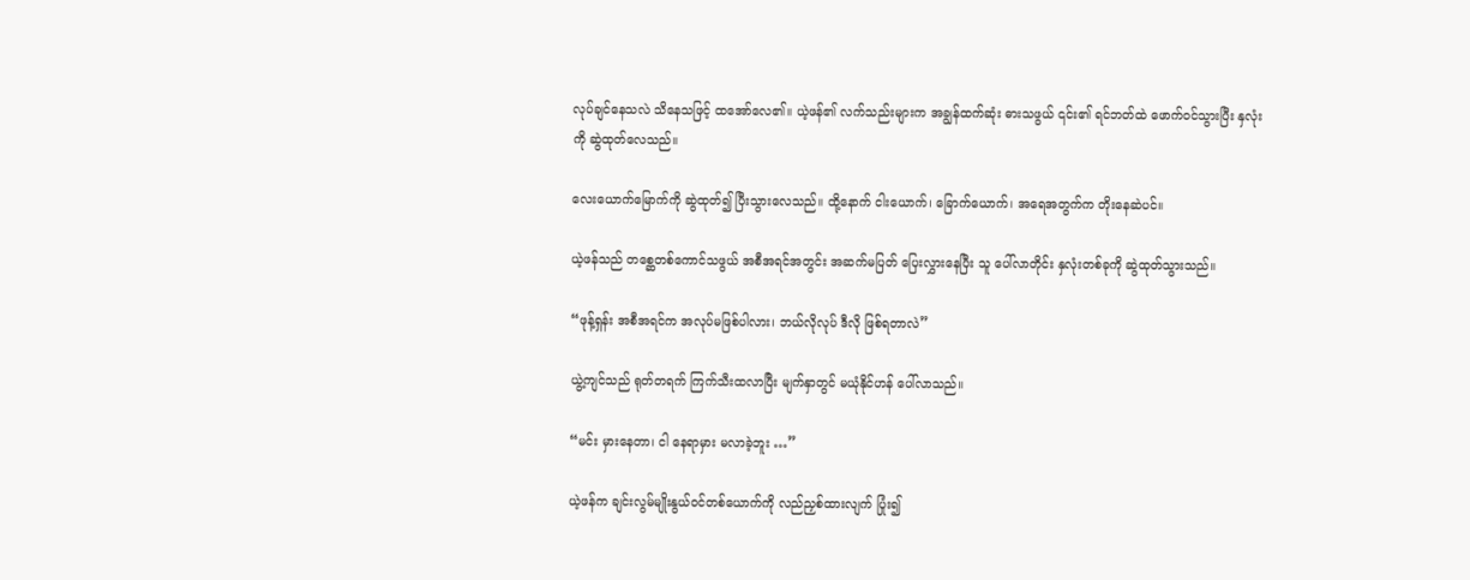လုပ်ချင်နေသလဲ သိနေသဖြင့် ထအော်လေ၏။ ယဲ့ဖန်၏ လက်သည်းများက အချွန်ထက်ဆုံး ဓားသဖွယ် ၎င်း၏ ရင်ဘတ်ထဲ ဖောက်ဝင်သွားပြီး နှလုံးကို ဆွဲထုတ်လေသည်။

လေးယောက်မြောက်ကို ဆွဲထုတ်၍ ပြီးသွားလေသည်။ ထို့နောက် ငါးယောက်၊ ခြောက်ယောက်၊ အရေအတွက်က တိုးနေဆဲပင်။

ယဲ့ဖန်သည် တစ္ဆေတစ်ကောင်သဖွယ် အစီအရင်အတွင်း အဆက်မပြတ် ပြေးလွှားနေပြီး သူ ပေါ်လာတိုင်း နှလုံးတစ်ခုကို ဆွဲထုတ်သွားသည်။

“ဖုန့်ရှန်း အစီအရင်က အလုပ်မဖြစ်ပါလား၊ ဘယ်လိုလုပ် ဒီလို ဖြစ်ရတာလဲ”

ယွဲ့ကျင်သည် ရုတ်တရက် ကြက်သီးထလာပြီး မျက်နှာတွင် မယုံနိုင်ဟန် ပေါ်လာသည်။

“မင်း မှားနေတာ၊ ငါ နေရာမှား မလာခဲ့ဘူး …”

ယဲ့ဖန်က ချင်းလွမ်မျိုးနွယ်ဝင်တစ်ယောက်ကို လည်ညှစ်ထားလျက် ပြုံး၍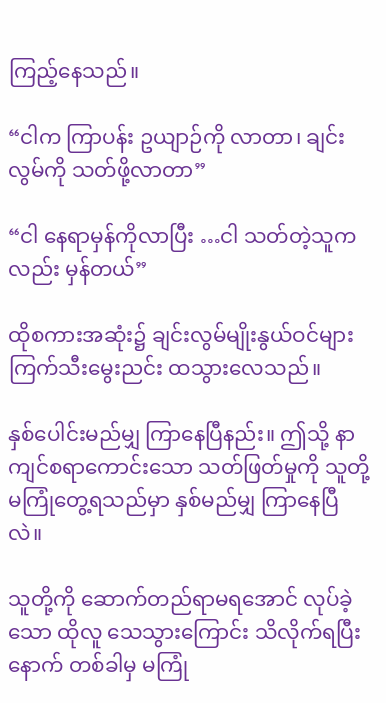ကြည့်နေသည်။

“ငါက ကြာပန်း ဥယျာဉ်ကို လာတာ၊ ချင်းလွမ်ကို သတ်ဖို့လာတာ”

“ငါ နေရာမှန်ကိုလာပြီး …ငါ သတ်တဲ့သူကလည်း မှန်တယ်”

ထိုစကားအဆုံး၌ ချင်းလွမ်မျိုးနွယ်ဝင်များ ကြက်သီးမွေးညင်း ထသွားလေသည်။

နှစ်ပေါင်းမည်မျှ ကြာနေပြီနည်း။ ဤသို့ နာကျင်စရာကောင်းသော သတ်ဖြတ်မှုကို သူတို့ မကြုံတွေ့ရသည်မှာ နှစ်မည်မျှ ကြာနေပြီလဲ။

သူတို့ကို ဆောက်တည်ရာမရအောင် လုပ်ခဲ့သော ထိုလူ သေသွားကြောင်း သိလိုက်ရပြီးနောက် တစ်ခါမှ မကြုံ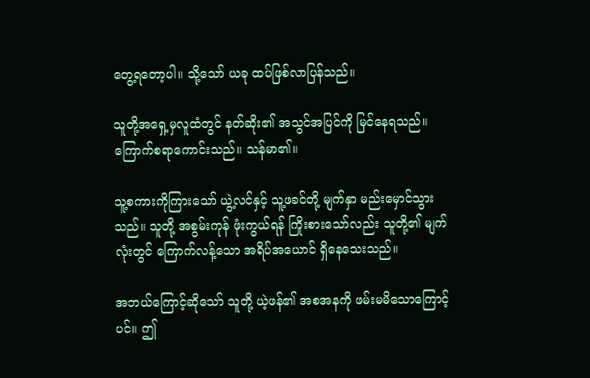တွေ့ရတော့ပါ။ သို့သော် ယခု ထပ်ဖြစ်လာပြန်သည်။

သူတို့အရှေ့မှလူထံတွင် နတ်ဆိုး၏ အသွင်အပြင်ကို မြင်နေရသည်။ ကြောက်စရာကောင်းသည်။ သန်မာ၏။

သူ့စကားကိုကြားသော် ယွဲ့လင်နှင့် သူ့ဖခင်တို့ မျက်နှာ မည်းမှောင်သွားသည်။ သူတို့ အစွမ်းကုန် ဖုံးကွယ်ရန် ကြိုးစားသော်လည်း သူတို့၏ မျက်လုံးတွင် ကြောက်လန့်သော အရိပ်အယောင် ရှိနေသေးသည်။

အဘယ်ကြောင့်ဆိုသော် သူတို့ ယဲ့ဖန်၏ အစအနကို ဖမ်းမမိသောကြောင့်ပင်။ ဤ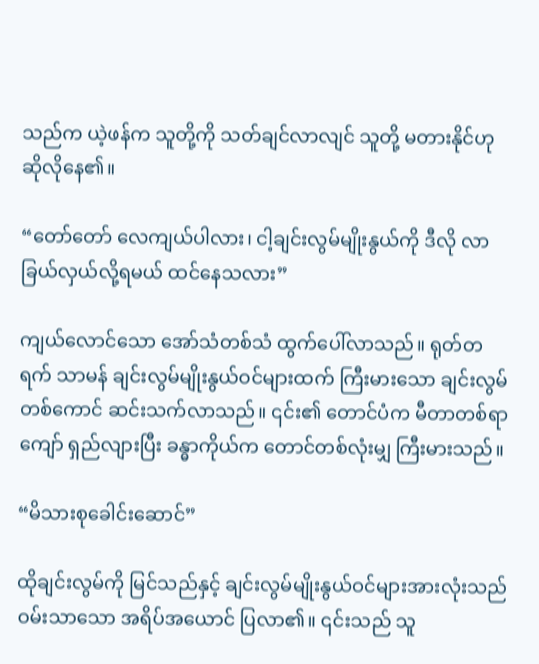သည်က ယဲ့ဖန်က သူတို့ကို သတ်ချင်လာလျင် သူတို့ မတားနိုင်ဟု ဆိုလိုနေ၏။

“တော်တော် လေကျယ်ပါလား၊ ငါ့ချင်းလွမ်မျိုးနွယ်ကို ဒီလို လာခြယ်လှယ်လို့ရမယ် ထင်နေသလား”

ကျယ်လောင်သော အော်သံတစ်သံ ထွက်ပေါ်လာသည်။ ရုတ်တရက် သာမန် ချင်းလွမ်မျိုးနွယ်ဝင်များထက် ကြီးမားသော ချင်းလွမ်တစ်ကောင် ဆင်းသက်လာသည်။ ၎င်း၏ တောင်ပံက မီတာတစ်ရာကျော် ရှည်လျားပြီး ခန္ဓာကိုယ်က တောင်တစ်လုံးမျှ ကြီးမားသည်။

“မိသားစုခေါင်းဆောင်”

ထိုချင်းလွမ်ကို မြင်သည်နှင့် ချင်းလွမ်မျိုးနွယ်ဝင်များအားလုံးသည် ဝမ်းသာသော အရိပ်အယောင် ပြလာ၏။ ၎င်းသည် သူ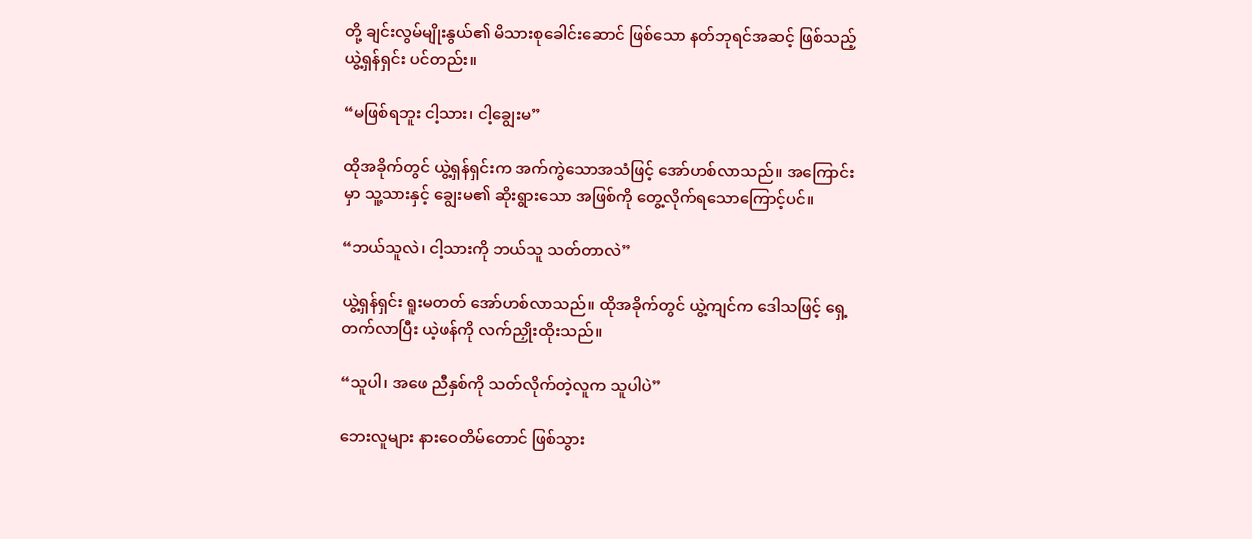တို့ ချင်းလွမ်မျိုးနွယ်၏ မိသားစုခေါင်းဆောင် ဖြစ်သော နတ်ဘုရင်အဆင့် ဖြစ်သည့် ယွဲ့ရှန်ရှင်း ပင်တည်း။

“မဖြစ်ရဘူး ငါ့သား၊ ငါ့ချွေးမ”

ထိုအခိုက်တွင် ယွဲ့ရှန်ရှင်းက အက်ကွဲသောအသံဖြင့် အော်ဟစ်လာသည်။ အကြောင်းမှာ သူ့သားနှင့် ချွေးမ၏ ဆိုးရွားသော အဖြစ်ကို တွေ့လိုက်ရသောကြောင့်ပင်။

“ဘယ်သူလဲ၊ ငါ့သားကို ဘယ်သူ သတ်တာလဲ”

ယွဲ့ရှန်ရှင်း ရူးမတတ် အော်ဟစ်လာသည်။ ထိုအခိုက်တွင် ယွဲ့ကျင်က ဒေါသဖြင့် ရှေ့တက်လာပြီး ယဲ့ဖန်ကို လက်ညှိုးထိုးသည်။

“သူပါ၊ အဖေ ညီနှစ်ကို သတ်လိုက်တဲ့လူက သူပါပဲ”

ဘေးလူများ နားဝေတိမ်တောင် ဖြစ်သွား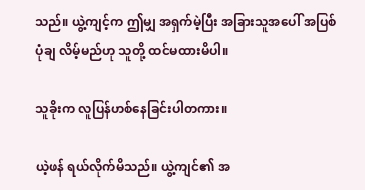သည်။ ယွဲ့ကျင့်က ဤမျှ အရှက်မဲ့ပြီး အခြားသူအပေါ် အပြစ်ပုံချ လိမ့်မည်ဟု သူတို့ ထင်မထားမိပါ။

သူခိုးက လူပြန်ဟစ်နေခြင်းပါတကား။

ယဲ့ဖန် ရယ်လိုက်မိသည်။ ယွဲ့ကျင်၏ အ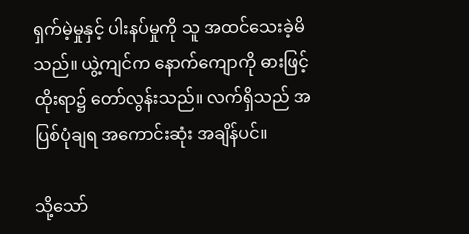ရှက်မဲ့မှုနှင့် ပါးနပ်မှုကို သူ အထင်သေးခဲ့မိသည်။ ယွဲ့ကျင်က နောက်ကျောကို ဓားဖြင့်ထိုးရာ၌ တော်လွန်းသည်။ လက်ရှိသည် အပြစ်ပုံချရ အကောင်းဆုံး အချိန်ပင်။

သို့သော်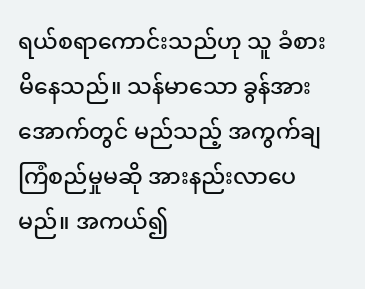ရယ်စရာကောင်းသည်ဟု သူ ခံစားမိနေသည်။ သန်မာသော ခွန်အားအောက်တွင် မည်သည့် အကွက်ချ ကြံစည်မှုမဆို အားနည်းလာပေမည်။ အကယ်၍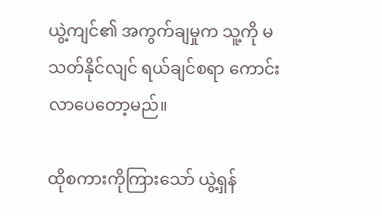ယွဲ့ကျင်၏ အကွက်ချမှုက သူ့ကို မသတ်နိုင်လျင် ရယ်ချင်စရာ ကောင်းလာပေတော့မည်။

ထိုစကားကိုကြားသော် ယွဲ့ရှန်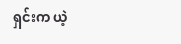ရှင်းက ယဲ့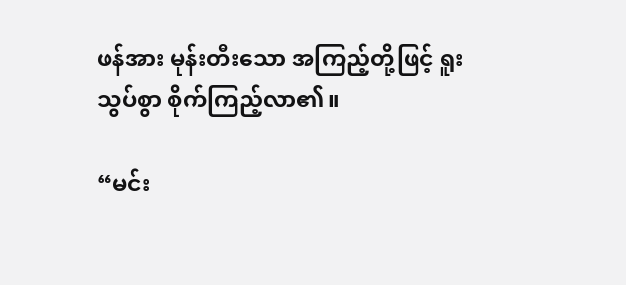ဖန်အား မုန်းတီးသော အကြည့်တို့ဖြင့် ရူးသွပ်စွာ စိုက်ကြည့်လာ၏။

“မင်း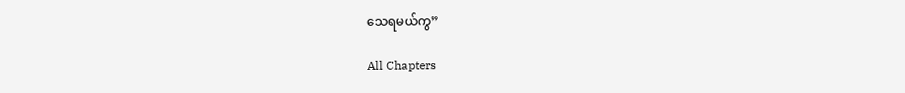သေရမယ်ကွ”

All Chapters